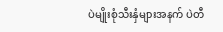ပဲမျိုးစုံသီးနှံများအနက် ပဲတီ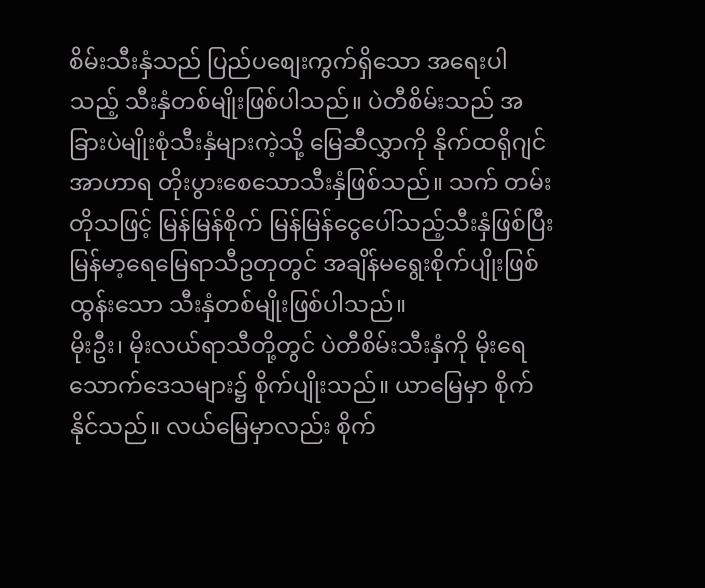စိမ်းသီးနှံသည် ပြည်ပစျေးကွက်ရှိသော အရေးပါသည့် သီးနှံတစ်မျိုးဖြစ်ပါသည်။ ပဲတီစိမ်းသည် အခြားပဲမျိုးစုံသီးနှံများကဲ့သို့ မြေဆီလွှာကို နိုက်ထရိုဂျင်အာဟာရ တိုးပွားစေသောသီးနှံဖြစ်သည်။ သက် တမ်းတိုသဖြင့် မြန်မြန်စိုက် မြန်မြန်ငွေပေါ်သည့်သီးနှံဖြစ်ပြီး မြန်မာ့ရေမြေရာသီဥတုတွင် အချိန်မရွေးစိုက်ပျိုးဖြစ်ထွန်းသော သီးနှံတစ်မျိုးဖြစ်ပါသည်။
မိုးဦး၊ မိုးလယ်ရာသီတို့တွင် ပဲတီစိမ်းသီးနှံကို မိုးရေသောက်ဒေသများ၌ စိုက်ပျိုးသည်။ ယာမြေမှာ စိုက်နိုင်သည်။ လယ်မြေမှာလည်း စိုက်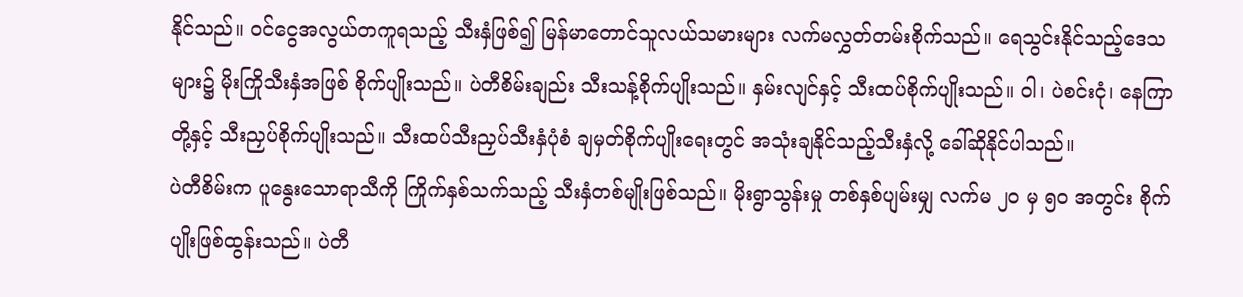နိုင်သည်။ ၀င်ငွေအလွယ်တကူရသည့် သီးနှံဖြစ်၍ မြန်မာတောင်သူလယ်သမားများ လက်မလွှတ်တမ်းစိုက်သည်။ ရေသွင်းနိုင်သည့်ဒေသများ၌ မိုးကြိုသီးနှံအဖြစ် စိုက်ပျိုးသည်။ ပဲတီစိမ်းချည်း သီးသန့်စိုက်ပျိုးသည်။ နှမ်းလျင်နှင့် သီးထပ်စိုက်ပျိုးသည်။ ၀ါ၊ ပဲစင်းငုံ၊ နေကြာတို့နှင့် သီးညှပ်စိုက်ပျိုးသည်။ သီးထပ်သီးညှပ်သီးနှံပုံစံ ချမှတ်စိုက်ပျိုးရေးတွင် အသုံးချနိုင်သည့်သီးနှံလို့ ခေါ်ဆိုနိုင်ပါသည်။
ပဲတီစိမ်းက ပူနွေးသောရာသီကို ကြိုက်နှစ်သက်သည့် သီးနှံတစ်မျိုးဖြစ်သည်။ မိုးရွာသွန်းမှု တစ်နှစ်ပျမ်းမျှ လက်မ ၂၀ မှ ၅၀ အတွင်း စိုက်ပျိုးဖြစ်ထွန်းသည်။ ပဲတီ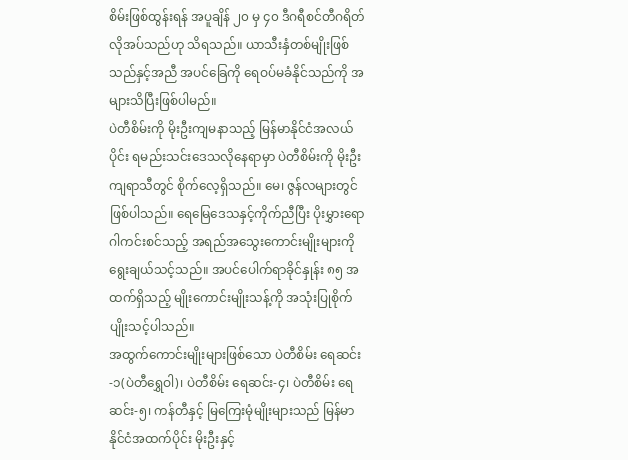စိမ်းဖြစ်ထွန်းရန် အပူချိန် ၂၀ မှ ၄၀ ဒီဂရီစင်တီဂရိတ် လိုအပ်သည်ဟု သိရသည်။ ယာသီးနှံတစ်မျိုးဖြစ်သည်နှင့်အညီ အပင်ခြေကို ရေဝပ်မခံနိုင်သည်ကို အများသိပြီးဖြစ်ပါမည်။
ပဲတီစိမ်းကို မိုးဦးကျမနာသည့် မြန်မာနိုင်ငံအလယ်ပိုင်း ရမည်းသင်းဒေသလိုနေရာမှာ ပဲတီစိမ်းကို မိုးဦးကျရာသီတွင် စိုက်လေ့ရှိသည်။ မေ၊ ဇွန်လများတွင်ဖြစ်ပါသည်။ ရေမြေဒေသနှင့်ကိုက်ညီပြီး ပိုးမွှားရောဂါကင်းစင်သည့် အရည်အသွေးကောင်းမျိုးများကို ရွေးချယ်သင့်သည်။ အပင်ပေါက်ရာခိုင်နှုန်း ၈၅ အထက်ရှိသည့် မျိုးကောင်းမျိုးသန့်ကို အသုံးပြုစိုက်ပျိုးသင့်ပါသည်။
အထွက်ကောင်းမျိုးများဖြစ်သော ပဲတီစိမ်း ရေဆင်း-၁(ပဲတီရွှေဝါ)၊ ပဲတီစိမ်း ရေဆင်း-၄၊ ပဲတီစိမ်း ရေဆင်း-၅၊ ကန်တီနှင့် မြကြေးမုံမျိုးများသည် မြန်မာနိုင်ငံအထက်ပိုင်း မိုးဦးနှင့်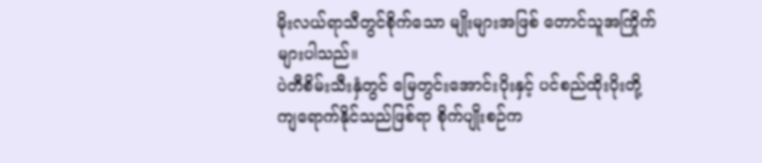မိုးလယ်ရာသီတွင်စိုက်သော မျိုးများအဖြစ် တောင်သူအကြိုက်များပါသည်။
ပဲတီစိမ်းသီးနှံတွင် မြေတွင်းအောင်းပိုးနှင့် ပင်စည်ထိုးပိုးတို့ ကျရောက်နိုင်သည်ဖြစ်ရာ စိုက်ပျိုးစဉ်က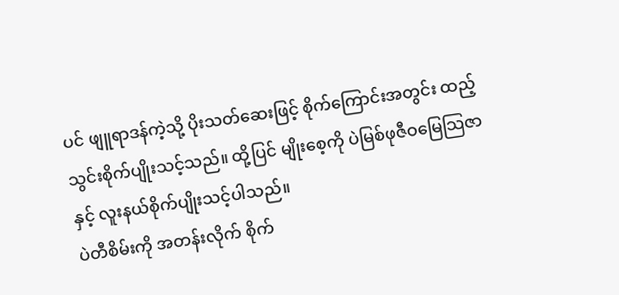ပင် ဖျူရာဒန်ကဲ့သို့ ပိုးသတ်ဆေးဖြင့် စိုက်ကြောင်းအတွင်း ထည့်သွင်းစိုက်ပျိုးသင့်သည်။ ထို့ပြင် မျိုးစေ့ကို ပဲမြစ်ဖုဇီဝမြေသြဇာနှင့် လူးနယ်စိုက်ပျိုးသင့်ပါသည်။
ပဲတီစိမ်းကို အတန်းလိုက် စိုက်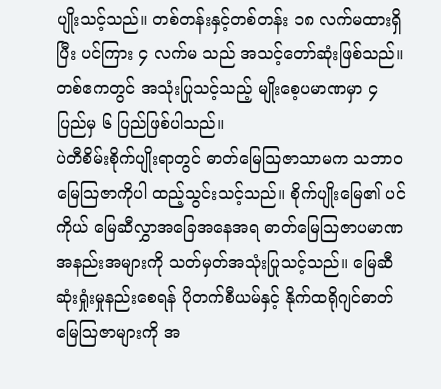ပျိုးသင့်သည်။ တစ်တန်းနှင့်တစ်တန်း ၁၈ လက်မထားရှိပြီး ပင်ကြား ၄ လက်မ သည် အသင့်တော်ဆုံးဖြစ်သည်။ တစ်ဧကတွင် အသုံးပြုသင့်သည့် မျိုးစေ့ပမာဏမှာ ၄ ပြည်မှ ၆ ပြည်ဖြစ်ပါသည်။
ပဲတီစိမ်းစိုက်ပျိုးရာတွင် ဓာတ်မြေသြဇာသာမက သဘာဝမြေသြဇာကိုပါ ထည့်သွင်းသင့်သည်။ စိုက်ပျိုးမြေ၏ ပင်ကိုယ် မြေဆီလွှာအခြေအနေအရ ဓာတ်မြေသြဇာပမာဏအနည်းအများကို သတ်မှတ်အသုံးပြုသင့်သည်။ မြေဆီဆုံးရှုံးမှုနည်းစေရန် ပိုတက်စီယမ်နှင့် နိုက်ထရိုဂျင်ဓာတ်မြေသြဇာများကို အ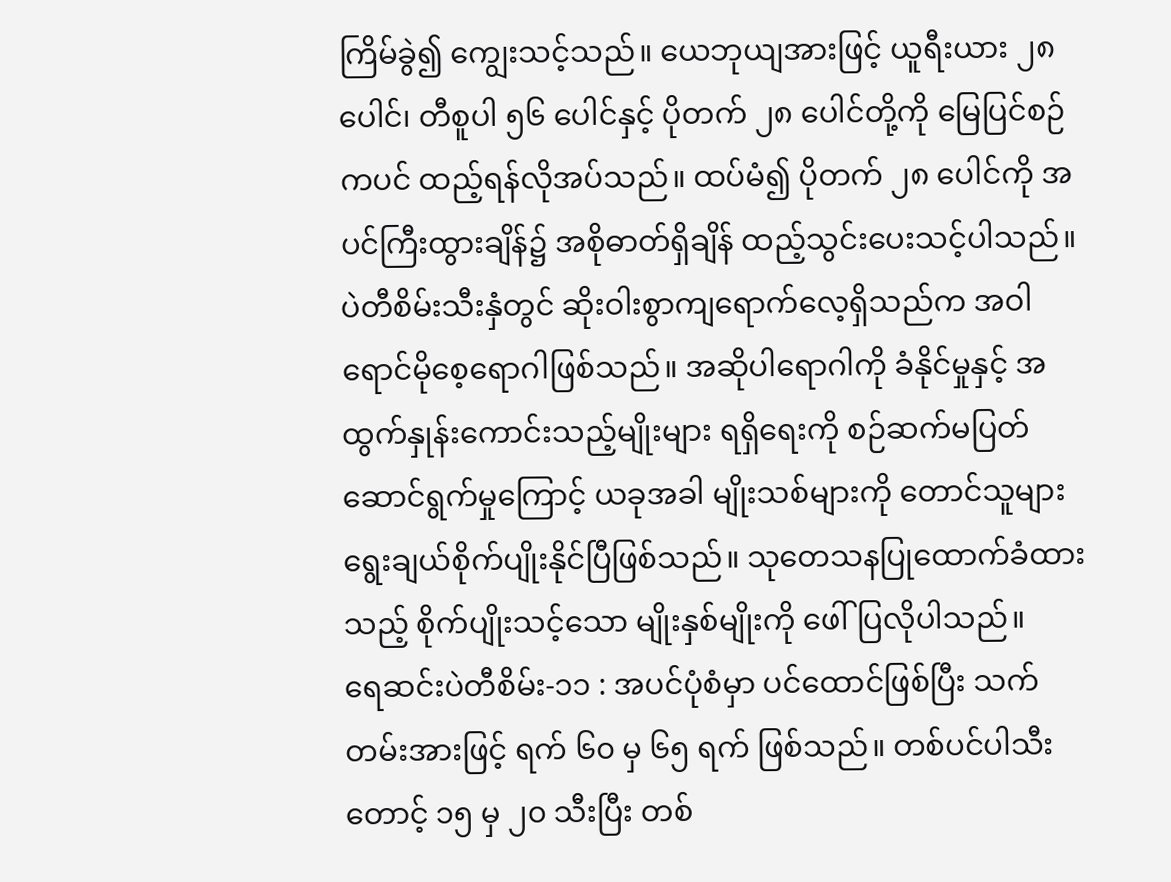ကြိမ်ခွဲ၍ ကျွေးသင့်သည်။ ယေဘုယျအားဖြင့် ယူရီးယား ၂၈ ပေါင်၊ တီစူပါ ၅၆ ပေါင်နှင့် ပိုတက် ၂၈ ပေါင်တို့ကို မြေပြင်စဉ်ကပင် ထည့်ရန်လိုအပ်သည်။ ထပ်မံ၍ ပိုတက် ၂၈ ပေါင်ကို အပင်ကြီးထွားချိန်၌ အစိုဓာတ်ရှိချိန် ထည့်သွင်းပေးသင့်ပါသည်။
ပဲတီစိမ်းသီးနှံတွင် ဆိုးဝါးစွာကျရောက်လေ့ရှိသည်က အဝါရောင်မိုစေ့ရောဂါဖြစ်သည်။ အဆိုပါရောဂါကို ခံနိုင်မှုနှင့် အထွက်နှုန်းကောင်းသည့်မျိုးများ ရရှိရေးကို စဉ်ဆက်မပြတ် ဆောင်ရွက်မှုကြောင့် ယခုအခါ မျိုးသစ်များကို တောင်သူများ ရွေးချယ်စိုက်ပျိုးနိုင်ပြီဖြစ်သည်။ သုတေသနပြုထောက်ခံထားသည့် စိုက်ပျိုးသင့်သော မျိုးနှစ်မျိုးကို ဖေါ်ပြလိုပါသည်။
ရေဆင်းပဲတီစိမ်း-၁၁ : အပင်ပုံစံမှာ ပင်ထောင်ဖြစ်ပြီး သက်တမ်းအားဖြင့် ရက် ၆၀ မှ ၆၅ ရက် ဖြစ်သည်။ တစ်ပင်ပါသီးတောင့် ၁၅ မှ ၂၀ သီးပြီး တစ်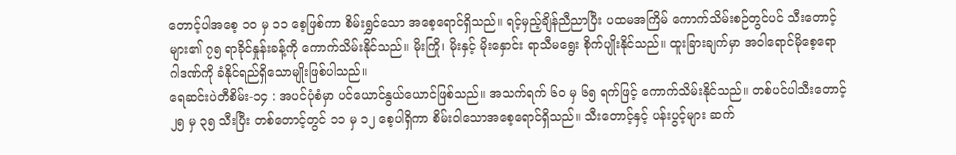တောင့်ပါအစေ့ ၁၀ မှ ၁၁ စေ့ဖြစ်ကာ စိမ်းရွှင်သော အစေ့ရောင်ရှိသည်။ ရင့်မှည့်ချိန်ညီညာပြီး ပထမအကြိမ် ကောက်သိမ်းစဉ်တွင်ပင် သီးတောင့် များ၏ ၇၅ ရာခိုင်နှုန်းခန့်ကို ကောက်သိမ်းနိုင်သည်။ မိုးကြို၊ မိုးနှင့် မိုးနှောင်း ရာသီမရွေး စိုက်ပျိုးနိုင်သည်။ ထူးခြားချက်မှာ အဝါရောင်မိုစေ့ရောဂါဒဏ်ကို ခံနိုင်ရည်ရှိသောမျိုးဖြစ်ပါသည်။
ရေဆင်းပဲတီစိမ်း-၁၄ : အပင်ပုံစံမှာ ပင်ယောင်နွယ်ယောင်ဖြစ်သည်။ အသက်ရက် ၆၀ မှ ၆၅ ရက်ဖြင့် ကောက်သိမ်းနိုင်သည်။ တစ်ပင်ပါသီးတောင့် ၂၅ မှ ၃၅ သီးပြီး တစ်တောင့်တွင် ၁၁ မှ ၁၂ စေ့ပါရှိကာ စိမ်းဝါသောအစေ့ရောင်ရှိသည်။ သီးတောင့်နှင့် ပန်းပွင့်များ ဆက်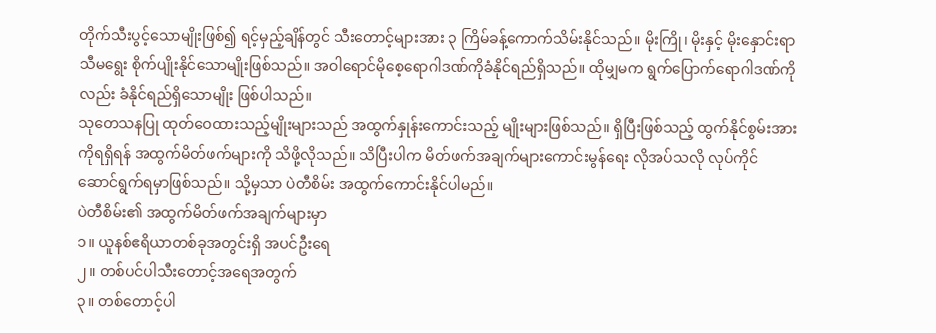တိုက်သီးပွင့်သောမျိုးဖြစ်၍ ရင့်မှည့်ချိန်တွင် သီးတောင့်များအား ၃ ကြိမ်ခန့်ကောက်သိမ်းနိုင်သည်။ မိုးကြို၊ မိုးနှင့် မိုးနှောင်းရာသီမရွေး စိုက်ပျိုးနိုင်သောမျိုးဖြစ်သည်။ အဝါရောင်မိုစေ့ရောဂါဒဏ်ကိုခံနိုင်ရည်ရှိသည်။ ထိုမျှမက ရွက်ပြောက်ရောဂါဒဏ်ကိုလည်း ခံနိုင်ရည်ရှိသောမျိုး ဖြစ်ပါသည်။
သုတေသနပြု ထုတ်ဝေထားသည့်မျိုးများသည် အထွက်နှုန်းကောင်းသည့် မျိုးများဖြစ်သည်။ ရှိပြီးဖြစ်သည့် ထွက်နိုင်စွမ်းအားကိုရရှိရန် အထွက်မိတ်ဖက်များကို သိဖို့လိုသည်။ သိပြီးပါက မိတ်ဖက်အချက်များကောင်းမွန်ရေး လိုအပ်သလို လုပ်ကိုင်ဆောင်ရွက်ရမှာဖြစ်သည်။ သို့မှသာ ပဲတီစိမ်း အထွက်ကောင်းနိုင်ပါမည်။
ပဲတီစိမ်း၏ အထွက်မိတ်ဖက်အချက်များမှာ
၁။ ယူနစ်ဧရိယာတစ်ခုအတွင်းရှိ အပင်ဦးရေ
၂။ တစ်ပင်ပါသီးတောင့်အရေအတွက်
၃။ တစ်တောင့်ပါ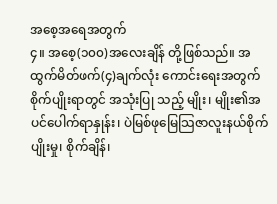အစေ့အရေအတွက်
၄။ အစေ့(၁၀၀)အလေးချိန် တို့ဖြစ်သည်။ အထွက်မိတ်ဖက်(၄)ချက်လုံး ကောင်းရေးအတွက် စိုက်ပျိုးရာတွင် အသုံးပြု သည့် မျိုး၊ မျိုး၏အပင်ပေါက်ရာနှုန်း၊ ပဲမြစ်ဖုမြေသြဇာလူးနယ်စိုက်ပျိုးမှု၊ စိုက်ချိန်၊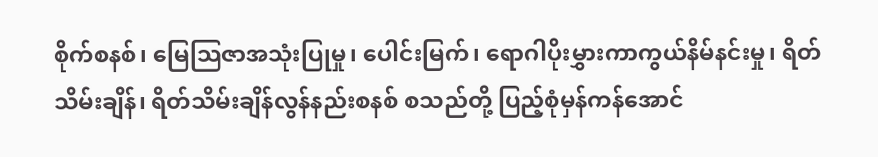စိုက်စနစ်၊ မြေသြဇာအသုံးပြုမှု၊ ပေါင်းမြက်၊ ရောဂါပိုးမွှားကာကွယ်နိမ်နင်းမှု၊ ရိတ်သိမ်းချိန်၊ ရိတ်သိမ်းချိန်လွန်နည်းစနစ် စသည်တို့ ပြည့်စုံမှန်ကန်အောင်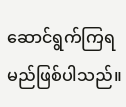ဆောင်ရွက်ကြရမည်ဖြစ်ပါသည်။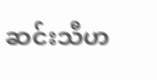ဆင်းသီဟ